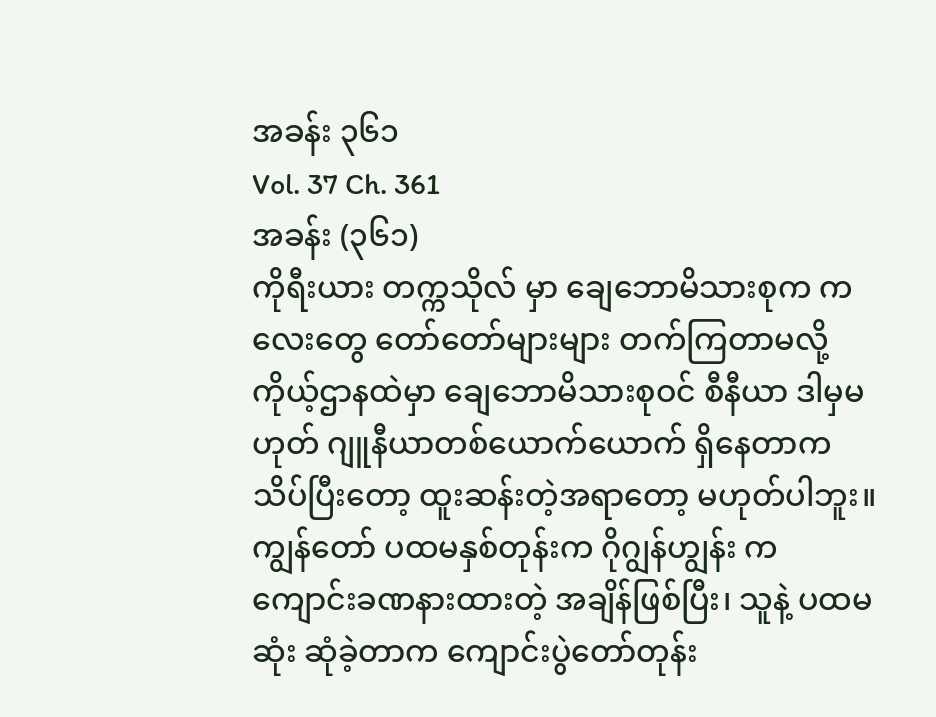အခန်း ၃၆၁
Vol. 37 Ch. 361
အခန်း (၃၆၁)
ကိုရီးယား တက္ကသိုလ် မှာ ချေဘောမိသားစုက ကလေးတွေ တော်တော်များများ တက်ကြတာမလို့ ကိုယ့်ဌာနထဲမှာ ချေဘောမိသားစုဝင် စီနီယာ ဒါမှမဟုတ် ဂျူနီယာတစ်ယောက်ယောက် ရှိနေတာက သိပ်ပြီးတော့ ထူးဆန်းတဲ့အရာတော့ မဟုတ်ပါဘူး။
ကျွန်တော် ပထမနှစ်တုန်းက ဂိုဂျွန်ဟျွန်း က ကျောင်းခဏနားထားတဲ့ အချိန်ဖြစ်ပြီး၊ သူနဲ့ ပထမဆုံး ဆုံခဲ့တာက ကျောင်းပွဲတော်တုန်း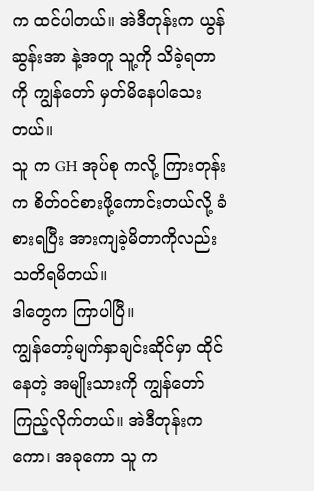က ထင်ပါတယ်။ အဲဒီတုန်းက ယွန်ဆွန်းအာ နဲ့အတူ သူ့ကို သိခဲ့ရတာကို ကျွန်တော် မှတ်မိနေပါသေးတယ်။
သူ က GH အုပ်စု ကလို့ ကြားတုန်းက စိတ်ဝင်စားဖို့ကောင်းတယ်လို့ ခံစားရပြီး အားကျခဲ့မိတာကိုလည်း သတိရမိတယ်။
ဒါတွေက ကြာပါပြီ။
ကျွန်တော့်မျက်နှာချင်းဆိုင်မှာ ထိုင်နေတဲ့ အမျိုးသားကို ကျွန်တော် ကြည့်လိုက်တယ်။ အဲဒီတုန်းကကော၊ အခုကော သူ က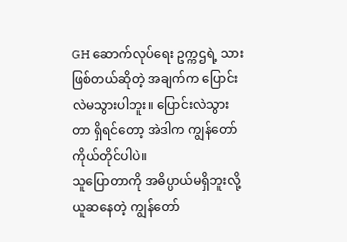GH ဆောက်လုပ်ရေး ဥက္ကဌရဲ့ သားဖြစ်တယ်ဆိုတဲ့ အချက်က ပြောင်းလဲမသွားပါဘူး။ ပြောင်းလဲသွားတာ ရှိရင်တော့ အဲဒါက ကျွန်တော်ကိုယ်တိုင်ပါပဲ။
သူပြောတာကို အဓိပ္ပာယ်မရှိဘူးလို့ ယူဆနေတဲ့ ကျွန်တော်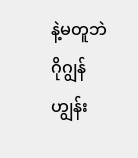နဲ့မတူဘဲ ဂိုဂျွန်ဟျွန်း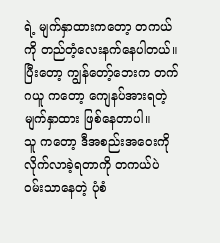ရဲ့ မျက်နှာထားကတော့ တကယ်ကို တည်တံ့လေးနက်နေပါတယ်။ ပြီးတော့ ကျွန်တော့်ဘေးက တက်ဂယူ ကတော့ ကျေနပ်အားရတဲ့ မျက်နှာထား ဖြစ်နေတာပါ။
သူ ကတော့ ဒီအစည်းအဝေးကို လိုက်လာခဲ့ရတာကို တကယ်ပဲ ဝမ်းသာနေတဲ့ ပုံစံ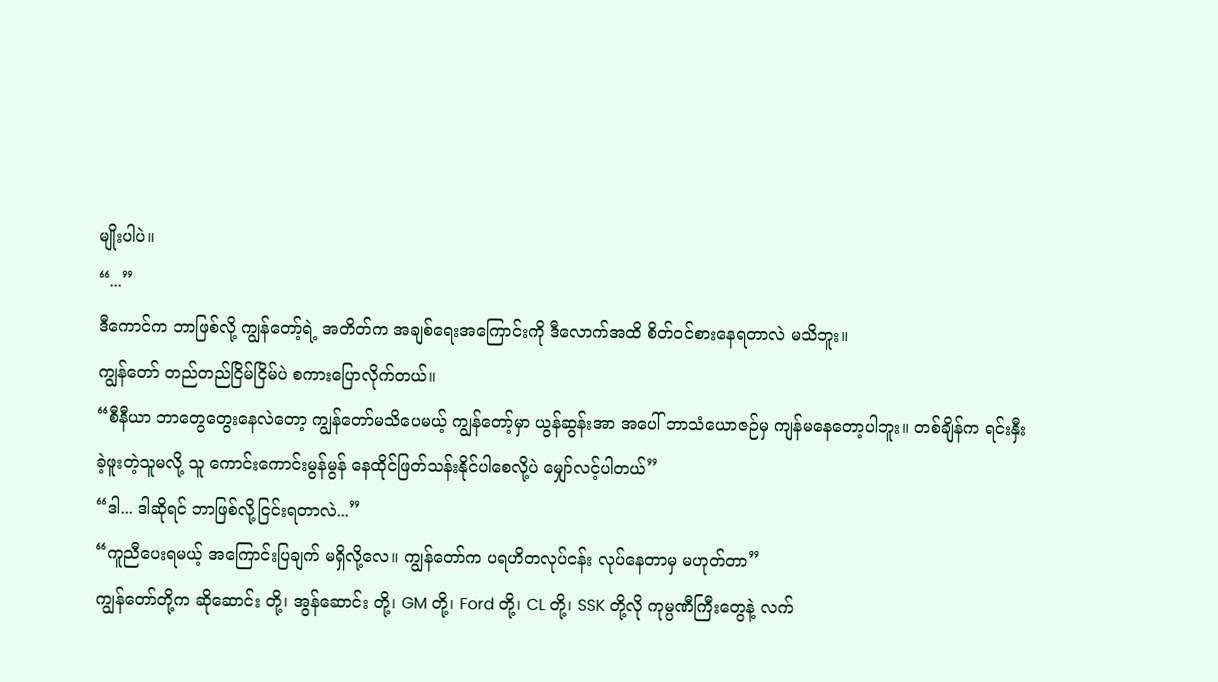မျိုးပါပဲ။
“...”
ဒီကောင်က ဘာဖြစ်လို့ ကျွန်တော့်ရဲ့ အတိတ်က အချစ်ရေးအကြောင်းကို ဒီလောက်အထိ စိတ်ဝင်စားနေရတာလဲ မသိဘူး။
ကျွန်တော် တည်တည်ငြိမ်ငြိမ်ပဲ စကားပြောလိုက်တယ်။
“စီနီယာ ဘာတွေတွေးနေလဲတော့ ကျွန်တော်မသိပေမယ့် ကျွန်တော့်မှာ ယွန်ဆွန်းအာ အပေါ် ဘာသံယောဇဉ်မှ ကျန်မနေတော့ပါဘူး။ တစ်ချိန်က ရင်းနှီးခဲ့ဖူးတဲ့သူမလို့ သူ ကောင်းကောင်းမွန်မွန် နေထိုင်ဖြတ်သန်းနိုင်ပါစေလို့ပဲ မျှော်လင့်ပါတယ်”
“ဒါ... ဒါဆိုရင် ဘာဖြစ်လို့ငြင်းရတာလဲ...”
“ကူညီပေးရမယ့် အကြောင်းပြချက် မရှိလို့လေ။ ကျွန်တော်က ပရဟိတလုပ်ငန်း လုပ်နေတာမှ မဟုတ်တာ”
ကျွန်တော်တို့က ဆိုဆောင်း တို့၊ အွန်ဆောင်း တို့၊ GM တို့၊ Ford တို့၊ CL တို့၊ SSK တို့လို ကုမ္ပဏီကြီးတွေနဲ့ လက်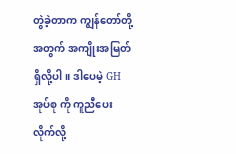တွဲခဲ့တာက ကျွန်တော်တို့အတွက် အကျိုးအမြတ်ရှိလို့ပါ။ ဒါပေမဲ့ GH အုပ်စု ကို ကူညီပေးလိုက်လို့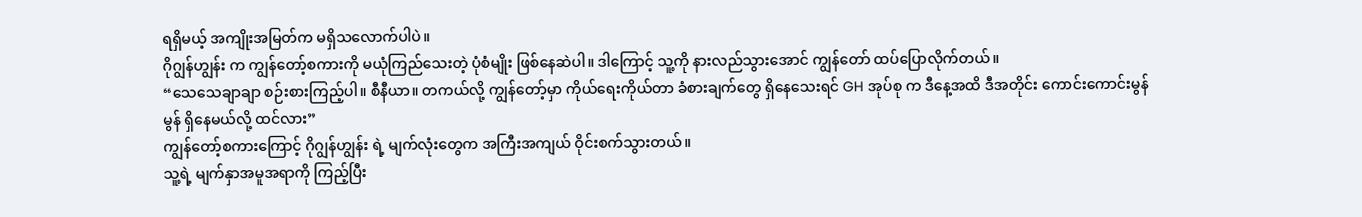ရရှိမယ့် အကျိုးအမြတ်က မရှိသလောက်ပါပဲ။
ဂိုဂျွန်ဟျွန်း က ကျွန်တော့်စကားကို မယုံကြည်သေးတဲ့ ပုံစံမျိုး ဖြစ်နေဆဲပါ။ ဒါကြောင့် သူ့ကို နားလည်သွားအောင် ကျွန်တော် ထပ်ပြောလိုက်တယ်။
“သေသေချာချာ စဉ်းစားကြည့်ပါ။ စီနီယာ။ တကယ်လို့ ကျွန်တော့်မှာ ကိုယ်ရေးကိုယ်တာ ခံစားချက်တွေ ရှိနေသေးရင် GH အုပ်စု က ဒီနေ့အထိ ဒီအတိုင်း ကောင်းကောင်းမွန်မွန် ရှိနေမယ်လို့ ထင်လား”
ကျွန်တော့်စကားကြောင့် ဂိုဂျွန်ဟျွန်း ရဲ့ မျက်လုံးတွေက အကြီးအကျယ် ဝိုင်းစက်သွားတယ်။
သူ့ရဲ့ မျက်နှာအမူအရာကို ကြည့်ပြီး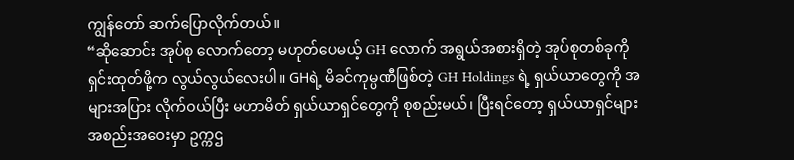ကျွန်တော် ဆက်ပြောလိုက်တယ်။
“ဆိုဆောင်း အုပ်စု လောက်တော့ မဟုတ်ပေမယ့် GH လောက် အရွယ်အစားရှိတဲ့ အုပ်စုတစ်ခုကို ရှင်းထုတ်ဖို့က လွယ်လွယ်လေးပါ။ GHရဲ့ မိခင်ကုမ္ပဏီဖြစ်တဲ့ GH Holdings ရဲ့ ရှယ်ယာတွေကို အများအပြား လိုက်ဝယ်ပြီး မဟာမိတ် ရှယ်ယာရှင်တွေကို စုစည်းမယ်၊ ပြီးရင်တော့ ရှယ်ယာရှင်များ အစည်းအဝေးမှာ ဥက္ကဌ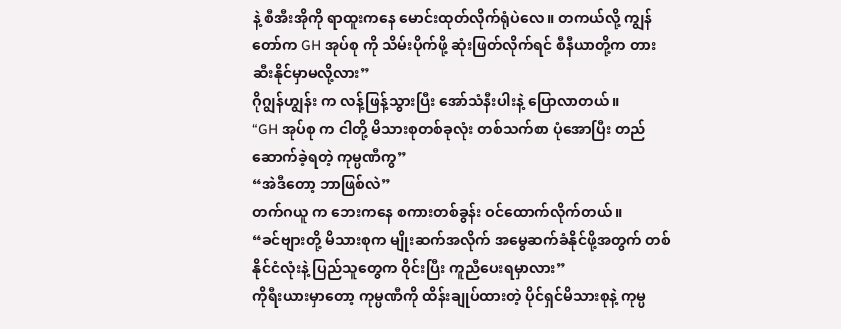နဲ့ စီအီးအိုကို ရာထူးကနေ မောင်းထုတ်လိုက်ရုံပဲလေ။ တကယ်လို့ ကျွန်တော်က GH အုပ်စု ကို သိမ်းပိုက်ဖို့ ဆုံးဖြတ်လိုက်ရင် စီနီယာတို့က တားဆီးနိုင်မှာမလို့လား”
ဂိုဂျွန်ဟျွန်း က လန့်ဖြန့်သွားပြီး အော်သံနီးပါးနဲ့ ပြောလာတယ်။
“GH အုပ်စု က ငါတို့ မိသားစုတစ်ခုလုံး တစ်သက်စာ ပုံအောပြီး တည်ဆောက်ခဲ့ရတဲ့ ကုမ္ပဏီကွ”
“အဲဒီတော့ ဘာဖြစ်လဲ”
တက်ဂယူ က ဘေးကနေ စကားတစ်ခွန်း ဝင်ထောက်လိုက်တယ်။
“ခင်ဗျားတို့ မိသားစုက မျိုးဆက်အလိုက် အမွေဆက်ခံနိုင်ဖို့အတွက် တစ်နိုင်ငံလုံးနဲ့ ပြည်သူတွေက ဝိုင်းပြီး ကူညီပေးရမှာလား”
ကိုရီးယားမှာတော့ ကုမ္ပဏီကို ထိန်းချုပ်ထားတဲ့ ပိုင်ရှင်မိသားစုနဲ့ ကုမ္ပ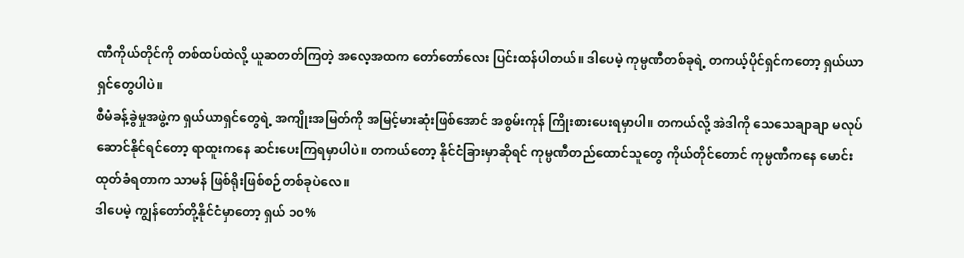ဏီကိုယ်တိုင်ကို တစ်ထပ်ထဲလို့ ယူဆတတ်ကြတဲ့ အလေ့အထက တော်တော်လေး ပြင်းထန်ပါတယ်။ ဒါပေမဲ့ ကုမ္ပဏီတစ်ခုရဲ့ တကယ့်ပိုင်ရှင်ကတော့ ရှယ်ယာရှင်တွေပါပဲ။
စီမံခန့်ခွဲမှုအဖွဲ့က ရှယ်ယာရှင်တွေရဲ့ အကျိုးအမြတ်ကို အမြင့်မားဆုံးဖြစ်အောင် အစွမ်းကုန် ကြိုးစားပေးရမှာပါ။ တကယ်လို့ အဲဒါကို သေသေချာချာ မလုပ်ဆောင်နိုင်ရင်တော့ ရာထူးကနေ ဆင်းပေးကြရမှာပါပဲ။ တကယ်တော့ နိုင်ငံခြားမှာဆိုရင် ကုမ္ပဏီတည်ထောင်သူတွေ ကိုယ်တိုင်တောင် ကုမ္ပဏီကနေ မောင်းထုတ်ခံရတာက သာမန် ဖြစ်ရိုးဖြစ်စဉ်တစ်ခုပဲလေ။
ဒါပေမဲ့ ကျွန်တော်တို့နိုင်ငံမှာတော့ ရှယ် ၁၀%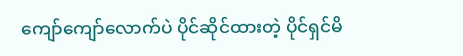ကျော်ကျော်လောက်ပဲ ပိုင်ဆိုင်ထားတဲ့ ပိုင်ရှင်မိ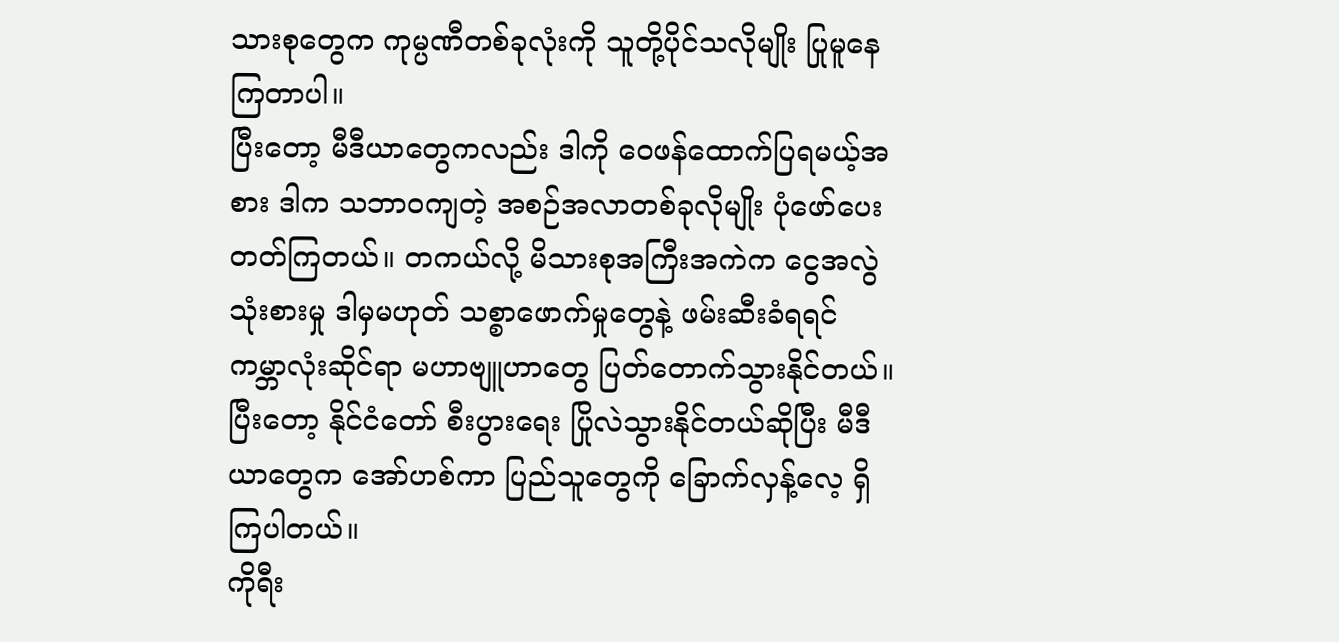သားစုတွေက ကုမ္ပဏီတစ်ခုလုံးကို သူတို့ပိုင်သလိုမျိုး ပြုမူနေကြတာပါ။
ပြီးတော့ မီဒီယာတွေကလည်း ဒါကို ဝေဖန်ထောက်ပြရမယ့်အစား ဒါက သဘာဝကျတဲ့ အစဉ်အလာတစ်ခုလိုမျိုး ပုံဖော်ပေးတတ်ကြတယ်။ တကယ်လို့ မိသားစုအကြီးအကဲက ငွေအလွဲသုံးစားမှု ဒါမှမဟုတ် သစ္စာဖောက်မှုတွေနဲ့ ဖမ်းဆီးခံရရင် ကမ္ဘာလုံးဆိုင်ရာ မဟာဗျူဟာတွေ ပြတ်တောက်သွားနိုင်တယ်။ ပြီးတော့ နိုင်ငံတော် စီးပွားရေး ပြိုလဲသွားနိုင်တယ်ဆိုပြီး မီဒီယာတွေက အော်ဟစ်ကာ ပြည်သူတွေကို ခြောက်လှန့်လေ့ ရှိကြပါတယ်။
ကိုရီး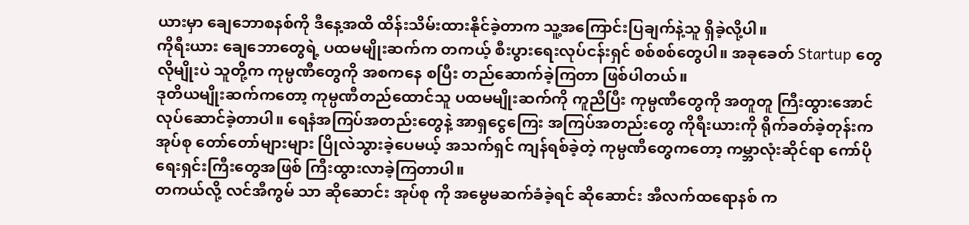ယားမှာ ချေဘောစနစ်ကို ဒီနေ့အထိ ထိန်းသိမ်းထားနိုင်ခဲ့တာက သူ့အကြောင်းပြချက်နဲ့သူ ရှိခဲ့လို့ပါ။
ကိုရီးယား ချေဘောတွေရဲ့ ပထမမျိုးဆက်က တကယ့် စီးပွားရေးလုပ်ငန်းရှင် စစ်စစ်တွေပါ။ အခုခေတ် Startup တွေလိုမျိုးပဲ သူတို့က ကုမ္ပဏီတွေကို အစကနေ စပြီး တည်ဆောက်ခဲ့ကြတာ ဖြစ်ပါတယ်။
ဒုတိယမျိုးဆက်ကတော့ ကုမ္ပဏီတည်ထောင်သူ ပထမမျိုးဆက်ကို ကူညီပြီး ကုမ္ပဏီတွေကို အတူတူ ကြီးထွားအောင် လုပ်ဆောင်ခဲ့တာပါ။ ရေနံအကြပ်အတည်းတွေနဲ့ အာရှငွေကြေး အကြပ်အတည်းတွေ ကိုရီးယားကို ရိုက်ခတ်ခဲ့တုန်းက အုပ်စု တော်တော်များများ ပြိုလဲသွားခဲ့ပေမယ့် အသက်ရှင် ကျန်ရစ်ခဲ့တဲ့ ကုမ္ပဏီတွေကတော့ ကမ္ဘာလုံးဆိုင်ရာ ကော်ပိုရေးရှင်းကြီးတွေအဖြစ် ကြီးထွားလာခဲ့ကြတာပါ။
တကယ်လို့ လင်အီကွမ် သာ ဆိုဆောင်း အုပ်စု ကို အမွေမဆက်ခံခဲ့ရင် ဆိုဆောင်း အီလက်ထရောနစ် က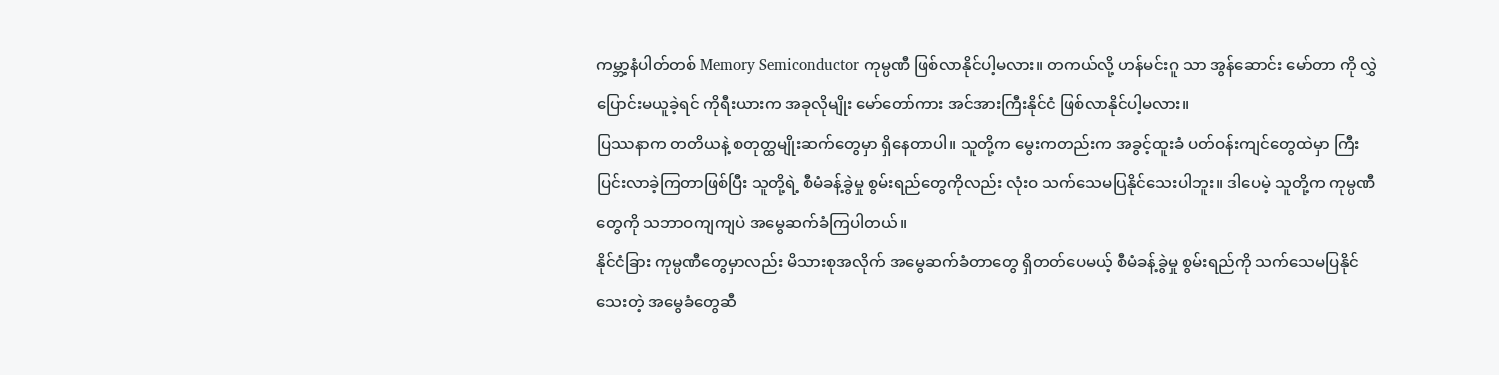ကမ္ဘာ့နံပါတ်တစ် Memory Semiconductor ကုမ္ပဏီ ဖြစ်လာနိုင်ပါ့မလား။ တကယ်လို့ ဟန်မင်းဂူ သာ အွန်ဆောင်း မော်တာ ကို လွှဲပြောင်းမယူခဲ့ရင် ကိုရီးယားက အခုလိုမျိုး မော်တော်ကား အင်အားကြီးနိုင်ငံ ဖြစ်လာနိုင်ပါ့မလား။
ပြဿနာက တတိယနဲ့ စတုတ္ထမျိုးဆက်တွေမှာ ရှိနေတာပါ။ သူတို့က မွေးကတည်းက အခွင့်ထူးခံ ပတ်ဝန်းကျင်တွေထဲမှာ ကြီးပြင်းလာခဲ့ကြတာဖြစ်ပြီး သူတို့ရဲ့ စီမံခန့်ခွဲမှု စွမ်းရည်တွေကိုလည်း လုံးဝ သက်သေမပြနိုင်သေးပါဘူး။ ဒါပေမဲ့ သူတို့က ကုမ္ပဏီတွေကို သဘာဝကျကျပဲ အမွေဆက်ခံကြပါတယ်။
နိုင်ငံခြား ကုမ္ပဏီတွေမှာလည်း မိသားစုအလိုက် အမွေဆက်ခံတာတွေ ရှိတတ်ပေမယ့် စီမံခန့်ခွဲမှု စွမ်းရည်ကို သက်သေမပြနိုင်သေးတဲ့ အမွေခံတွေဆီ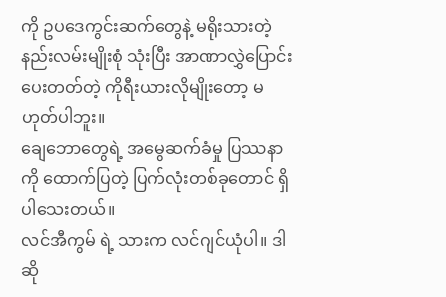ကို ဥပဒေကွင်းဆက်တွေနဲ့ မရိုးသားတဲ့ နည်းလမ်းမျိုးစုံ သုံးပြီး အာဏာလွှဲပြောင်းပေးတတ်တဲ့ ကိုရီးယားလိုမျိုးတော့ မဟုတ်ပါဘူး။
ချေဘောတွေရဲ့ အမွေဆက်ခံမှု ပြဿနာကို ထောက်ပြတဲ့ ပြက်လုံးတစ်ခုတောင် ရှိပါသေးတယ်။
လင်အီကွမ် ရဲ့ သားက လင်ဂျင်ယုံပါ။ ဒါဆို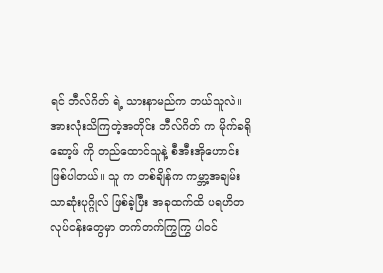ရင် ဘီလ်ဂိတ် ရဲ့ သားနာမည်က ဘယ်သူလဲ။
အားလုံးသိကြတဲ့အတိုင်း ဘီလ်ဂိတ် က မိုက်ခရိုဆော့ဖ် ကို တည်ထောင်သူနဲ့ စီအီးအိုဟောင်း ဖြစ်ပါတယ်။ သူ က တစ်ချိန်က ကမ္ဘာ့အချမ်းသာဆုံးပုဂ္ဂိုလ် ဖြစ်ခဲ့ပြီး အခုထက်ထိ ပရဟိတလုပ်ငန်းတွေမှာ တက်တက်ကြွကြွ ပါဝင်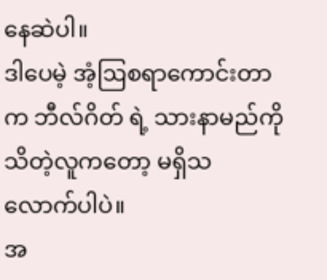နေဆဲပါ။
ဒါပေမဲ့ အံ့ဩစရာကောင်းတာက ဘီလ်ဂိတ် ရဲ့ သားနာမည်ကို သိတဲ့လူကတော့ မရှိသလောက်ပါပဲ။
အ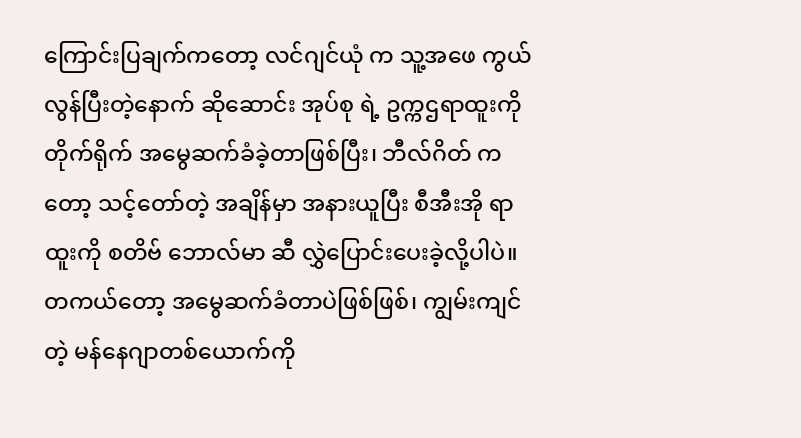ကြောင်းပြချက်ကတော့ လင်ဂျင်ယုံ က သူ့အဖေ ကွယ်လွန်ပြီးတဲ့နောက် ဆိုဆောင်း အုပ်စု ရဲ့ ဥက္ကဌရာထူးကို တိုက်ရိုက် အမွေဆက်ခံခဲ့တာဖြစ်ပြီး၊ ဘီလ်ဂိတ် ကတော့ သင့်တော်တဲ့ အချိန်မှာ အနားယူပြီး စီအီးအို ရာထူးကို စတိဗ် ဘောလ်မာ ဆီ လွှဲပြောင်းပေးခဲ့လို့ပါပဲ။
တကယ်တော့ အမွေဆက်ခံတာပဲဖြစ်ဖြစ်၊ ကျွမ်းကျင်တဲ့ မန်နေဂျာတစ်ယောက်ကို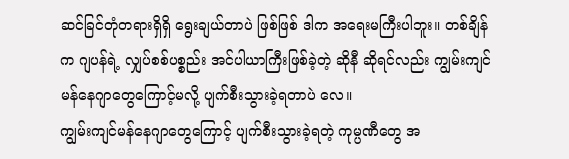ဆင်ခြင်တုံတရားရှိရှိ ရွေးချယ်တာပဲ ဖြစ်ဖြစ် ဒါက အရေးမကြီးပါဘူး။ တစ်ချိန်က ဂျပန်ရဲ့ လျှပ်စစ်ပစ္စည်း အင်ပါယာကြီးဖြစ်ခဲ့တဲ့ ဆိုနီ ဆိုရင်လည်း ကျွမ်းကျင်မန်နေဂျာတွေကြောင့်မလို့ ပျက်စီးသွားခဲ့ရတာပဲ လေ။
ကျွမ်းကျင်မန်နေဂျာတွေကြောင့် ပျက်စီးသွားခဲ့ရတဲ့ ကုမ္ပဏီတွေ အ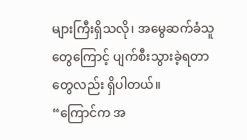များကြီးရှိသလို၊ အမွေဆက်ခံသူတွေကြောင့် ပျက်စီးသွားခဲ့ရတာတွေလည်း ရှိပါတယ်။
“ကြောင်က အ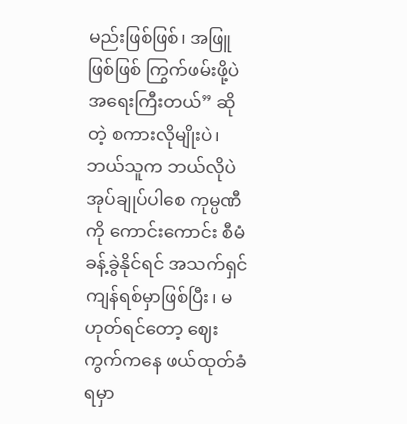မည်းဖြစ်ဖြစ်၊ အဖြူဖြစ်ဖြစ် ကြွက်ဖမ်းဖို့ပဲ အရေးကြီးတယ်” ဆိုတဲ့ စကားလိုမျိုးပဲ၊ ဘယ်သူက ဘယ်လိုပဲ အုပ်ချုပ်ပါစေ ကုမ္ပဏီကို ကောင်းကောင်း စီမံခန့်ခွဲနိုင်ရင် အသက်ရှင်ကျန်ရစ်မှာဖြစ်ပြီး၊ မဟုတ်ရင်တော့ ဈေးကွက်ကနေ ဖယ်ထုတ်ခံရမှာ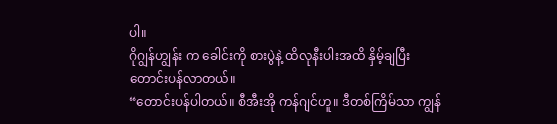ပါ။
ဂိုဂျွန်ဟျွန်း က ခေါင်းကို စားပွဲနဲ့ ထိလုနီးပါးအထိ နှိမ့်ချပြီး တောင်းပန်လာတယ်။
“တောင်းပန်ပါတယ်။ စီအီးအို ကန်ဂျင်ဟူ။ ဒီတစ်ကြိမ်သာ ကျွန်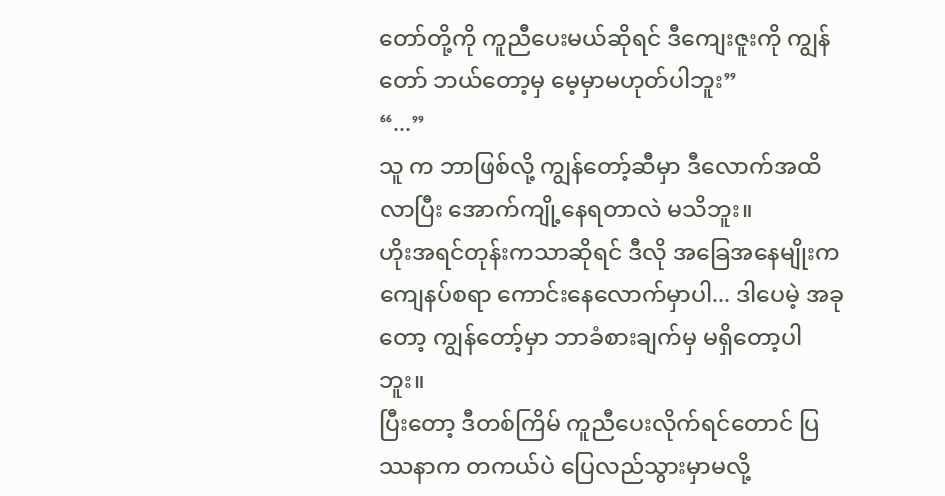တော်တို့ကို ကူညီပေးမယ်ဆိုရင် ဒီကျေးဇူးကို ကျွန်တော် ဘယ်တော့မှ မေ့မှာမဟုတ်ပါဘူး”
“...”
သူ က ဘာဖြစ်လို့ ကျွန်တော့်ဆီမှာ ဒီလောက်အထိ လာပြီး အောက်ကျို့နေရတာလဲ မသိဘူး။
ဟိုးအရင်တုန်းကသာဆိုရင် ဒီလို အခြေအနေမျိုးက ကျေနပ်စရာ ကောင်းနေလောက်မှာပါ... ဒါပေမဲ့ အခုတော့ ကျွန်တော့်မှာ ဘာခံစားချက်မှ မရှိတော့ပါဘူး။
ပြီးတော့ ဒီတစ်ကြိမ် ကူညီပေးလိုက်ရင်တောင် ပြဿနာက တကယ်ပဲ ပြေလည်သွားမှာမလို့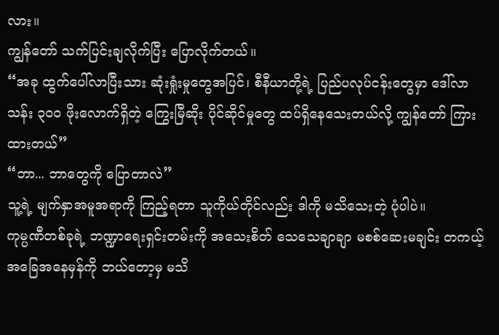လား။
ကျွန်တော် သက်ပြင်းချလိုက်ပြီး ပြောလိုက်တယ်။
“အခု ထွက်ပေါ်လာပြီးသား ဆုံးရှုံးမှုတွေအပြင်၊ စီနီယာတို့ရဲ့ ပြည်ပလုပ်ငန်းတွေမှာ ဒေါ်လာ သန်း ၃၀၀ ဖိုးလောက်ရှိတဲ့ ကြွေးမြီဆိုး ပိုင်ဆိုင်မှုတွေ ထပ်ရှိနေသေးတယ်လို့ ကျွန်တော် ကြားထားတယ်”
“ဘာ... ဘာတွေကို ပြောတာလဲ”
သူ့ရဲ့ မျက်နှာအမူအရာကို ကြည့်ရတာ သူကိုယ်တိုင်လည်း ဒါကို မသိသေးတဲ့ ပုံပါပဲ။
ကုမ္ပဏီတစ်ခုရဲ့ ဘဏ္ဍာရေးရှင်းတမ်းကို အသေးစိတ် သေသေချာချာ မစစ်ဆေးမချင်း တကယ့် အခြေအနေမှန်ကို ဘယ်တော့မှ မသိ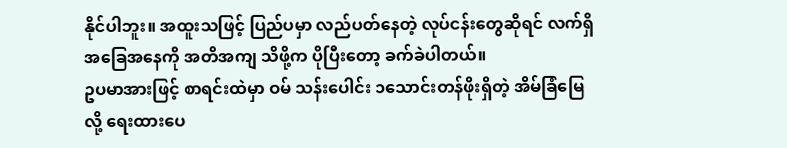နိုင်ပါဘူး။ အထူးသဖြင့် ပြည်ပမှာ လည်ပတ်နေတဲ့ လုပ်ငန်းတွေဆိုရင် လက်ရှိ အခြေအနေကို အတိအကျ သိဖို့က ပိုပြီးတော့ ခက်ခဲပါတယ်။
ဥပမာအားဖြင့် စာရင်းထဲမှာ ဝမ် သန်းပေါင်း ၁သောင်းတန်ဖိုးရှိတဲ့ အိမ်ခြံမြေလို့ ရေးထားပေ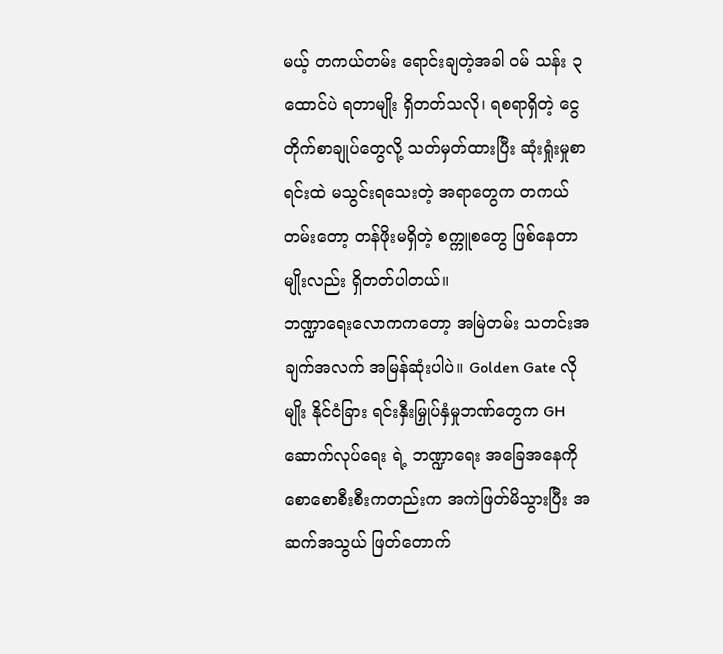မယ့် တကယ်တမ်း ရောင်းချတဲ့အခါ ဝမ် သန်း ၃ ထောင်ပဲ ရတာမျိုး ရှိတတ်သလို၊ ရစရာရှိတဲ့ ငွေတိုက်စာချုပ်တွေလို့ သတ်မှတ်ထားပြီး ဆုံးရှုံးမှုစာရင်းထဲ မသွင်းရသေးတဲ့ အရာတွေက တကယ်တမ်းတော့ တန်ဖိုးမရှိတဲ့ စက္ကူစတွေ ဖြစ်နေတာမျိုးလည်း ရှိတတ်ပါတယ်။
ဘဏ္ဍာရေးလောကကတော့ အမြဲတမ်း သတင်းအချက်အလက် အမြန်ဆုံးပါပဲ။ Golden Gate လိုမျိုး နိုင်ငံခြား ရင်းနှီးမြှုပ်နှံမှုဘဏ်တွေက GH ဆောက်လုပ်ရေး ရဲ့ ဘဏ္ဍာရေး အခြေအနေကို စောစောစီးစီးကတည်းက အကဲဖြတ်မိသွားပြီး အဆက်အသွယ် ဖြတ်တောက်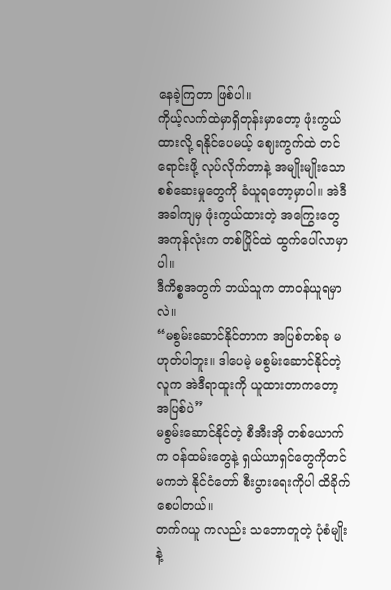နေခဲ့ကြတာ ဖြစ်ပါ။
ကိုယ့်လက်ထဲမှာရှိတုန်းမှာတော့ ဖုံးကွယ်ထားလို့ ရနိုင်ပေမယ့် ဈေးကွက်ထဲ တင်ရောင်းဖို့ လုပ်လိုက်တာနဲ့ အမျိုးမျိုးသော စစ်ဆေးမှုတွေကို ခံယူရတော့မှာပါ။ အဲဒီအခါကျမှ ဖုံးကွယ်ထားတဲ့ အကြွေးတွေအကုန်လုံးက တစ်ပြိုင်ထဲ ထွက်ပေါ်လာမှာပါ။
ဒီကိစ္စအတွက် ဘယ်သူက တာဝန်ယူရမှာလဲ။
“မစွမ်းဆောင်နိုင်တာက အပြစ်တစ်ခု မဟုတ်ပါဘူး။ ဒါပေမဲ့ မစွမ်းဆောင်နိုင်တဲ့လူက အဲဒီရာထူးကို ယူထားတာကတော့ အပြစ်ပဲ”
မစွမ်းဆောင်နိုင်တဲ့ စီအီးအို တစ်ယောက်က ဝန်ထမ်းတွေနဲ့ ရှယ်ယာရှင်တွေကိုတင်မကဘဲ နိုင်ငံတော် စီးပွားရေးကိုပါ ထိခိုက်စေပါတယ်။
တက်ဂယူ ကလည်း သဘောတူတဲ့ ပုံစံမျိုးနဲ့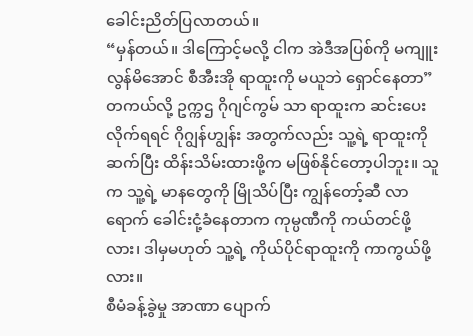ခေါင်းညိတ်ပြလာတယ်။
“မှန်တယ်။ ဒါကြောင့်မလို့ ငါက အဲဒီအပြစ်ကို မကျူးလွန်မိအောင် စီအီးအို ရာထူးကို မယူဘဲ ရှောင်နေတာ”
တကယ်လို့ ဥက္ကဌ ဂိုဂျင်ကွမ် သာ ရာထူးက ဆင်းပေးလိုက်ရရင် ဂိုဂျွန်ဟျွန်း အတွက်လည်း သူ့ရဲ့ ရာထူးကို ဆက်ပြီး ထိန်းသိမ်းထားဖို့က မဖြစ်နိုင်တော့ပါဘူး။ သူ က သူ့ရဲ့ မာနတွေကို မြိုသိပ်ပြီး ကျွန်တော့်ဆီ လာရောက် ခေါင်းငုံ့ခံနေတာက ကုမ္ပဏီကို ကယ်တင်ဖို့လား၊ ဒါမှမဟုတ် သူ့ရဲ့ ကိုယ်ပိုင်ရာထူးကို ကာကွယ်ဖို့လား။
စီမံခန့်ခွဲမှု အာဏာ ပျောက်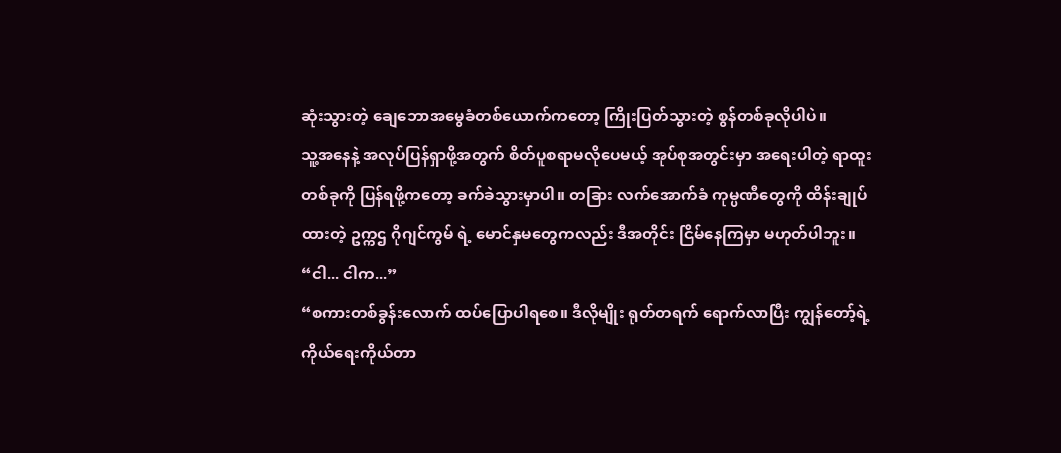ဆုံးသွားတဲ့ ချေဘောအမွေခံတစ်ယောက်ကတော့ ကြိုးပြတ်သွားတဲ့ စွန်တစ်ခုလိုပါပဲ။
သူ့အနေနဲ့ အလုပ်ပြန်ရှာဖို့အတွက် စိတ်ပူစရာမလိုပေမယ့် အုပ်စုအတွင်းမှာ အရေးပါတဲ့ ရာထူးတစ်ခုကို ပြန်ရဖို့ကတော့ ခက်ခဲသွားမှာပါ။ တခြား လက်အောက်ခံ ကုမ္ပဏီတွေကို ထိန်းချုပ်ထားတဲ့ ဥက္ကဌ ဂိုဂျင်ကွမ် ရဲ့ မောင်နှမတွေကလည်း ဒီအတိုင်း ငြိမ်နေကြမှာ မဟုတ်ပါဘူး။
“ငါ... ငါက...”
“စကားတစ်ခွန်းလောက် ထပ်ပြောပါရစေ။ ဒီလိုမျိုး ရုတ်တရက် ရောက်လာပြီး ကျွန်တော့်ရဲ့ ကိုယ်ရေးကိုယ်တာ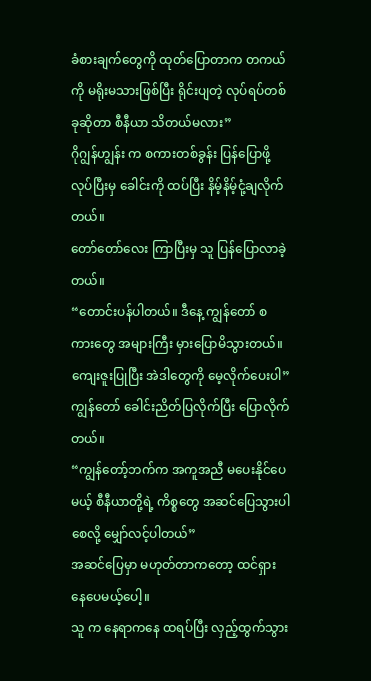ခံစားချက်တွေကို ထုတ်ပြောတာက တကယ်ကို မရိုးမသားဖြစ်ပြီး ရိုင်းပျတဲ့ လုပ်ရပ်တစ်ခုဆိုတာ စီနီယာ သိတယ်မလား”
ဂိုဂျွန်ဟျွန်း က စကားတစ်ခွန်း ပြန်ပြောဖို့ လုပ်ပြီးမှ ခေါင်းကို ထပ်ပြီး နိမ့်နိမ့်ငုံ့ချလိုက်တယ်။
တော်တော်လေး ကြာပြီးမှ သူ ပြန်ပြောလာခဲ့တယ်။
“တောင်းပန်ပါတယ်။ ဒီနေ့ ကျွန်တော် စကားတွေ အများကြီး မှားပြောမိသွားတယ်။ ကျေးဇူးပြုပြီး အဲဒါတွေကို မေ့လိုက်ပေးပါ”
ကျွန်တော် ခေါင်းညိတ်ပြလိုက်ပြီး ပြောလိုက်တယ်။
“ကျွန်တော့်ဘက်က အကူအညီ မပေးနိုင်ပေမယ့် စီနီယာတို့ရဲ့ ကိစ္စတွေ အဆင်ပြေသွားပါစေလို့ မျှော်လင့်ပါတယ်”
အဆင်ပြေမှာ မဟုတ်တာကတော့ ထင်ရှားနေပေမယ့်ပေါ့။
သူ က နေရာကနေ ထရပ်ပြီး လှည့်ထွက်သွား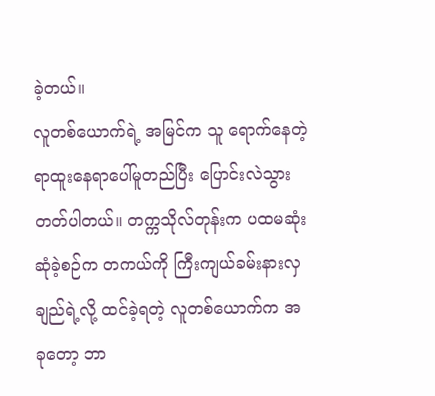ခဲ့တယ်။
လူတစ်ယောက်ရဲ့ အမြင်က သူ ရောက်နေတဲ့ ရာထူးနေရာပေါ်မူတည်ပြီး ပြောင်းလဲသွားတတ်ပါတယ်။ တက္ကသိုလ်တုန်းက ပထမဆုံး ဆုံခဲ့စဉ်က တကယ်ကို ကြီးကျယ်ခမ်းနားလှချည်ရဲ့လို့ ထင်ခဲ့ရတဲ့ လူတစ်ယောက်က အခုတော့ ဘာ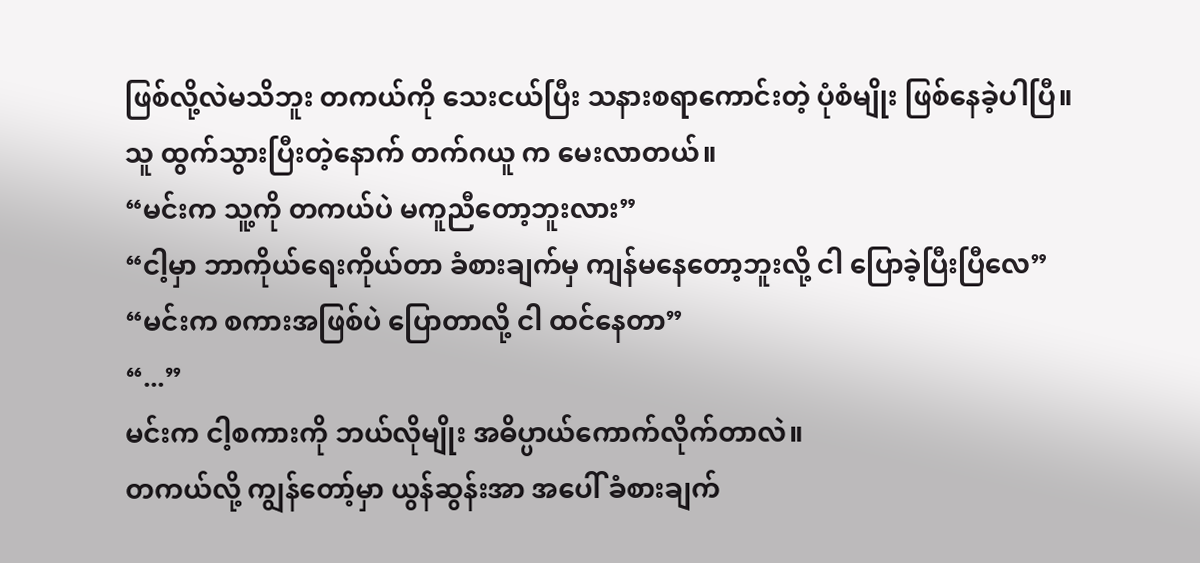ဖြစ်လို့လဲမသိဘူး တကယ်ကို သေးငယ်ပြီး သနားစရာကောင်းတဲ့ ပုံစံမျိုး ဖြစ်နေခဲ့ပါပြီ။
သူ ထွက်သွားပြီးတဲ့နောက် တက်ဂယူ က မေးလာတယ်။
“မင်းက သူ့ကို တကယ်ပဲ မကူညီတော့ဘူးလား”
“ငါ့မှာ ဘာကိုယ်ရေးကိုယ်တာ ခံစားချက်မှ ကျန်မနေတော့ဘူးလို့ ငါ ပြောခဲ့ပြီးပြီလေ”
“မင်းက စကားအဖြစ်ပဲ ပြောတာလို့ ငါ ထင်နေတာ”
“...”
မင်းက ငါ့စကားကို ဘယ်လိုမျိုး အဓိပ္ပာယ်ကောက်လိုက်တာလဲ။
တကယ်လို့ ကျွန်တော့်မှာ ယွန်ဆွန်းအာ အပေါ် ခံစားချက်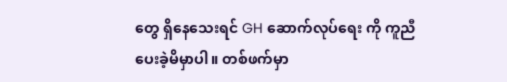တွေ ရှိနေသေးရင် GH ဆောက်လုပ်ရေး ကို ကူညီပေးခဲ့မိမှာပါ။ တစ်ဖက်မှာ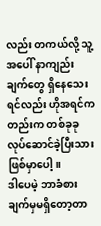လည်း တကယ်လို့ သူ့အပေါ် နာကျည်းချက်တွေ ရှိနေသေးရင်လည်း ဟိုအရင်ကတည်းက တစ်ခုခု လုပ်ဆောင်ခဲ့ပြီးသား ဖြစ်မှာပေါ့။
ဒါပေမဲ့ ဘာခံစားချက်မှမရှိတော့တာ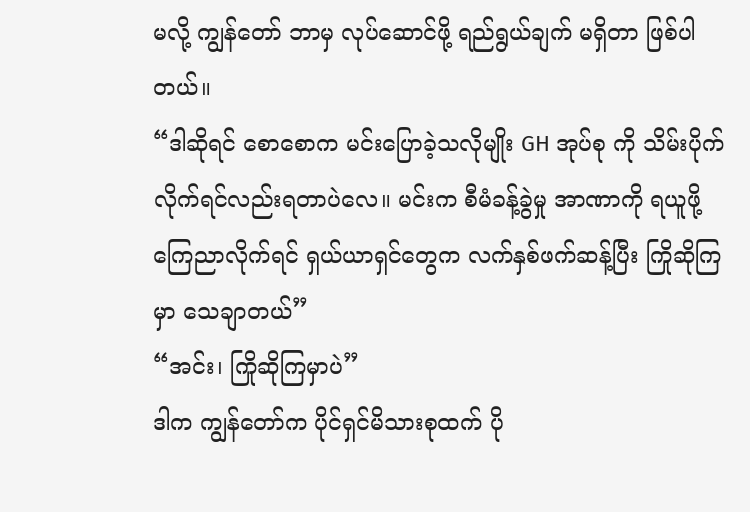မလို့ ကျွန်တော် ဘာမှ လုပ်ဆောင်ဖို့ ရည်ရွယ်ချက် မရှိတာ ဖြစ်ပါတယ်။
“ဒါဆိုရင် စောစောက မင်းပြောခဲ့သလိုမျိုး GH အုပ်စု ကို သိမ်းပိုက်လိုက်ရင်လည်းရတာပဲလေ။ မင်းက စီမံခန့်ခွဲမှု အာဏာကို ရယူဖို့ ကြေညာလိုက်ရင် ရှယ်ယာရှင်တွေက လက်နှစ်ဖက်ဆန့်ပြီး ကြိုဆိုကြမှာ သေချာတယ်”
“အင်း၊ ကြိုဆိုကြမှာပဲ”
ဒါက ကျွန်တော်က ပိုင်ရှင်မိသားစုထက် ပို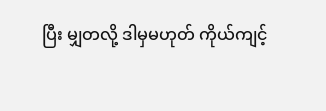ပြီး မျှတလို့ ဒါမှမဟုတ် ကိုယ်ကျင့်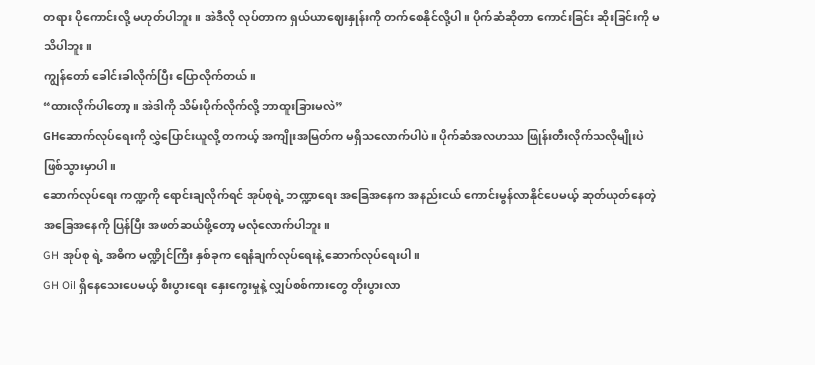တရား ပိုကောင်းလို့ မဟုတ်ပါဘူး။ အဲဒီလို လုပ်တာက ရှယ်ယာဈေးနှုန်းကို တက်စေနိုင်လို့ပါ။ ပိုက်ဆံဆိုတာ ကောင်းခြင်း ဆိုးခြင်းကို မသိပါဘူး။
ကျွန်တော် ခေါင်းခါလိုက်ပြီး ပြောလိုက်တယ်။
“ထားလိုက်ပါတော့။ အဲဒါကို သိမ်းပိုက်လိုက်လို့ ဘာထူးခြားမလဲ”
GHဆောက်လုပ်ရေးကို လွှဲပြောင်းယူလို့ တကယ့် အကျိုးအမြတ်က မရှိသလောက်ပါပဲ။ ပိုက်ဆံအလဟဿ ဖြုန်းတီးလိုက်သလိုမျိုးပဲ ဖြစ်သွားမှာပါ။
ဆောက်လုပ်ရေး ကဏ္ဍကို ရောင်းချလိုက်ရင် အုပ်စုရဲ့ ဘဏ္ဍာရေး အခြေအနေက အနည်းငယ် ကောင်းမွန်လာနိုင်ပေမယ့် ဆုတ်ယုတ်နေတဲ့ အခြေအနေကို ပြန်ပြီး အဖတ်ဆယ်ဖို့တော့ မလုံလောက်ပါဘူး။
GH အုပ်စု ရဲ့ အဓိက မဏ္ဍိုင်ကြီး နှစ်ခုက ရေနံချက်လုပ်ရေးနဲ့ ဆောက်လုပ်ရေးပါ။
GH Oil ရှိနေသေးပေမယ့် စီးပွားရေး နှေးကွေးမှုနဲ့ လျှပ်စစ်ကားတွေ တိုးပွားလာ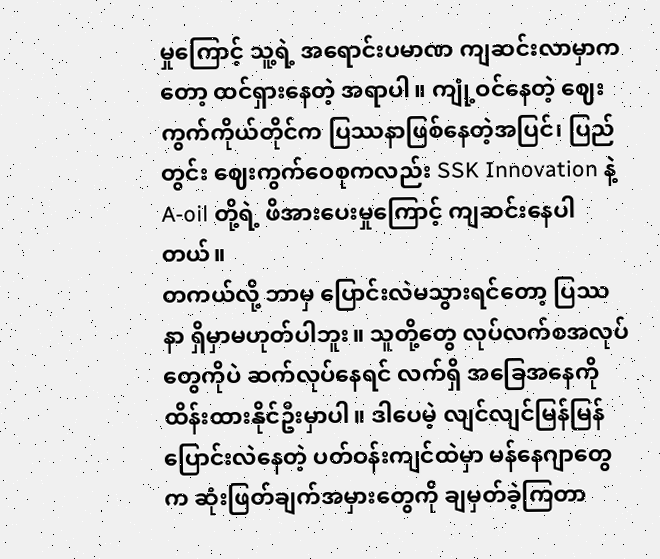မှုကြောင့် သူ့ရဲ့ အရောင်းပမာဏ ကျဆင်းလာမှာကတော့ ထင်ရှားနေတဲ့ အရာပါ။ ကျုံ့ဝင်နေတဲ့ ဈေးကွက်ကိုယ်တိုင်က ပြဿနာဖြစ်နေတဲ့အပြင်၊ ပြည်တွင်း ဈေးကွက်ဝေစုကလည်း SSK Innovation နဲ့ A-oil တို့ရဲ့ ဖိအားပေးမှုကြောင့် ကျဆင်းနေပါတယ်။
တကယ်လို့ ဘာမှ ပြောင်းလဲမသွားရင်တော့ ပြဿနာ ရှိမှာမဟုတ်ပါဘူး။ သူတို့တွေ လုပ်လက်စအလုပ်တွေကိုပဲ ဆက်လုပ်နေရင် လက်ရှိ အခြေအနေကို ထိန်းထားနိုင်ဦးမှာပါ။ ဒါပေမဲ့ လျင်လျင်မြန်မြန် ပြောင်းလဲနေတဲ့ ပတ်ဝန်းကျင်ထဲမှာ မန်နေဂျာတွေက ဆုံးဖြတ်ချက်အမှားတွေကို ချမှတ်ခဲ့ကြတာ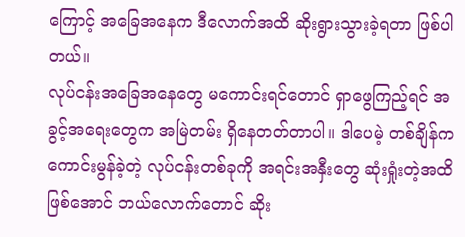ကြောင့် အခြေအနေက ဒီလောက်အထိ ဆိုးရွားသွားခဲ့ရတာ ဖြစ်ပါတယ်။
လုပ်ငန်းအခြေအနေတွေ မကောင်းရင်တောင် ရှာဖွေကြည့်ရင် အခွင့်အရေးတွေက အမြဲတမ်း ရှိနေတတ်တာပါ။ ဒါပေမဲ့ တစ်ချိန်က ကောင်းမွန်ခဲ့တဲ့ လုပ်ငန်းတစ်ခုကို အရင်းအနှီးတွေ ဆုံးရှုံးတဲ့အထိ ဖြစ်အောင် ဘယ်လောက်တောင် ဆိုး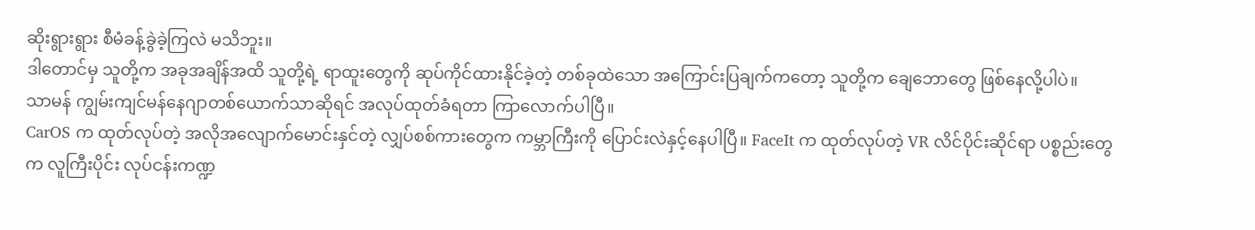ဆိုးရွားရွား စီမံခန့်ခွဲခဲ့ကြလဲ မသိဘူး။
ဒါတောင်မှ သူတို့က အခုအချိန်အထိ သူတို့ရဲ့ ရာထူးတွေကို ဆုပ်ကိုင်ထားနိုင်ခဲ့တဲ့ တစ်ခုထဲသော အကြောင်းပြချက်ကတော့ သူတို့က ချေဘောတွေ ဖြစ်နေလို့ပါပဲ။
သာမန် ကျွမ်းကျင်မန်နေဂျာတစ်ယောက်သာဆိုရင် အလုပ်ထုတ်ခံရတာ ကြာလောက်ပါပြီ။
CarOS က ထုတ်လုပ်တဲ့ အလိုအလျောက်မောင်းနှင်တဲ့ လျှပ်စစ်ကားတွေက ကမ္ဘာကြီးကို ပြောင်းလဲနှင့်နေပါပြီ။ FaceIt က ထုတ်လုပ်တဲ့ VR လိင်ပိုင်းဆိုင်ရာ ပစ္စည်းတွေက လူကြီးပိုင်း လုပ်ငန်းကဏ္ဍ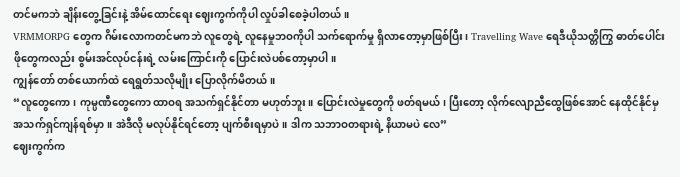တင်မကဘဲ ချိန်းတွေ့ခြင်းနဲ့ အိမ်ထောင်ရေး ဈေးကွက်ကိုပါ လှုပ်ခါစေခဲ့ပါတယ်။
VRMMORPG တွေက ဂိမ်းလောကတင်မကဘဲ လူတွေရဲ့ လူနေမှုဘဝကိုပါ သက်ရောက်မှု ရှိလာတော့မှာဖြစ်ပြီး၊ Travelling Wave ရေဒီယိုသတ္တိကြွ ဓာတ်ပေါင်းဖိုတွေကလည်း စွမ်းအင်လုပ်ငန်းရဲ့ လမ်းကြောင်းကို ပြောင်းလဲပစ်တော့မှာပါ။
ကျွန်တော် တစ်ယောက်ထဲ ရေရွတ်သလိုမျိုး ပြောလိုက်မိတယ်။
“လူတွေကော၊ ကုမ္ပဏီတွေကော ထာဝရ အသက်ရှင်နိုင်တာ မဟုတ်ဘူး။ ပြောင်းလဲမှုတွေကို ဖတ်ရမယ်၊ ပြီးတော့ လိုက်လျောညီထွေဖြစ်အောင် နေထိုင်နိုင်မှ အသက်ရှင်ကျန်ရစ်မှာ။ အဲဒီလို မလုပ်နိုင်ရင်တော့ ပျက်စီးရမှာပဲ။ ဒါက သဘာဝတရားရဲ့ နိယာမပဲ လေ”
ဈေးကွက်က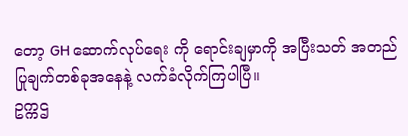တော့ GH ဆောက်လုပ်ရေး ကို ရောင်းချမှာကို အပြီးသတ် အတည်ပြုချက်တစ်ခုအနေနဲ့ လက်ခံလိုက်ကြပါပြီ။
ဥက္ကဌ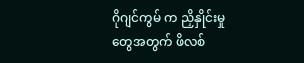ဂိုဂျင်ကွမ် က ညှိနှိုင်းမှုတွေအတွက် ဖိလစ်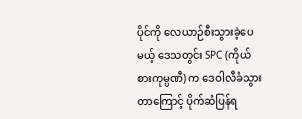ပိုင်ကို လေယာဉ်စီးသွားခဲ့ပေမယ့် ဒေသတွင်း SPC (ကိုယ်စားကုမ္ပဏီ) က ဒေဝါလီခံသွားတာကြောင့် ပိုက်ဆံပြန်ရ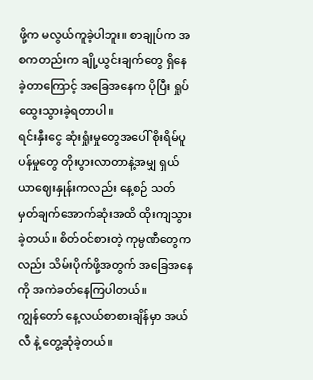ဖို့က မလွယ်ကူခဲ့ပါဘူး။ စာချုပ်က အစကတည်းက ချို့ယွင်းချက်တွေ ရှိနေခဲ့တာကြောင့် အခြေအနေက ပိုပြီး ရှုပ်ထွေးသွားခဲ့ရတာပါ။
ရင်းနှီးငွေ ဆုံးရှုံးမှုတွေအပေါ် စိုးရိမ်ပူပန်မှုတွေ တိုးပွားလာတာနဲ့အမျှ ရှယ်ယာဈေးနှုန်းကလည်း နေ့စဉ် သတ်မှတ်ချက်အောက်ဆုံးအထိ ထိုးကျသွားခဲ့တယ်။ စိတ်ဝင်စားတဲ့ ကုမ္ပဏီတွေကလည်း သိမ်းပိုက်ဖို့အတွက် အခြေအနေကို အကဲခတ်နေကြပါတယ်။
ကျွန်တော် နေ့လယ်စာစားချိန်မှာ အယ်လီ နဲ့ တွေ့ဆုံခဲ့တယ်။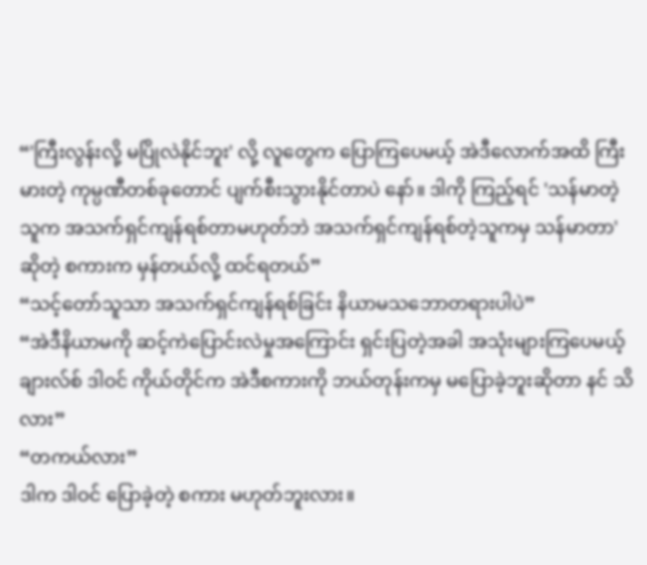“'ကြီးလွန်းလို့ မပြိုလဲနိုင်ဘူး' လို့ လူတွေက ပြောကြပေမယ့် အဲဒီလောက်အထိ ကြီးမားတဲ့ ကုမ္ပဏီတစ်ခုတောင် ပျက်စီးသွားနိုင်တာပဲ နော်။ ဒါကို ကြည့်ရင် 'သန်မာတဲ့သူက အသက်ရှင်ကျန်ရစ်တာမဟုတ်ဘဲ အသက်ရှင်ကျန်ရစ်တဲ့သူကမှ သန်မာတာ' ဆိုတဲ့ စကားက မှန်တယ်လို့ ထင်ရတယ်”
“သင့်တော်သူသာ အသက်ရှင်ကျန်ရစ်ခြင်း နိယာမသဘောတရားပါပဲ”
“အဲဒီနိယာမကို ဆင့်ကဲပြောင်းလဲမှုအကြောင်း ရှင်းပြတဲ့အခါ အသုံးများကြပေမယ့် ချားလ်စ် ဒါဝင် ကိုယ်တိုင်က အဲဒီစကားကို ဘယ်တုန်းကမှ မပြောခဲ့ဘူးဆိုတာ နင် သိလား”
“တကယ်လား”
ဒါက ဒါဝင် ပြောခဲ့တဲ့ စကား မဟုတ်ဘူးလား။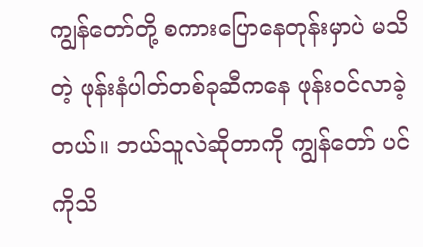ကျွန်တော်တို့ စကားပြောနေတုန်းမှာပဲ မသိတဲ့ ဖုန်းနံပါတ်တစ်ခုဆီကနေ ဖုန်းဝင်လာခဲ့တယ်။ ဘယ်သူလဲဆိုတာကို ကျွန်တော် ပင်ကိုသိ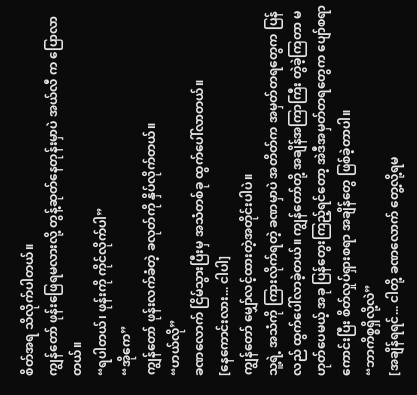စိတ်အရ သိလိုက်ပါတယ်။
ကျွန်တော် ဖုန်းဖြေရမလားလို့ တွန့်ဆုတ်နေတုန်းမှာပဲ အယ်လီ က ပြောလာတယ်။
“ရပါတယ်၊ ဖုန်းကို ကိုင်လိုက်ပါ”
“အိုကေ”
ကျွန်တော် ဖုန်းလက်ခံတဲ့ ခလုတ်ကို နှိပ်လိုက်တယ်။
“ဟယ်လို”
ခဏလောက် ငြိမ်သွားပြီးမှ အသံတစ်ခု ထွက်ပေါ်လာတယ်။
[နေကောင်းလား... ငါပါ]
ကျွန်တော် မျှော်လင့်ထားတဲ့အတိုင်းပါပဲ။
သူ့ရဲ့ အသံကို ကြားလိုက်ရတဲ့ ခဏမှာပဲ အတိတ်က အမှတ်တရတွေက ပြန်လည် ထွက်ပေါ်လာခဲ့တယ်။ ကျွန်တော်တို့ အချိန်အကြာကြီး တွဲခဲ့ကြတာ မဟုတ်ပေမယ့် အခု ပြန်တွေးကြည့်ရင်တော့ အဲဒီအမှတ်တရတွေက ပျော်စရာကောင်းပြီး စိတ်လှုပ်ရှားစရာ အချိန်တွေ ဖြစ်ခဲ့တာပါ။
“ဘာကိစ္စရှိလို့လဲ”
[အချိန်ရရင်... ငါတို့ ခဏလောက် တွေ့လို့ရမ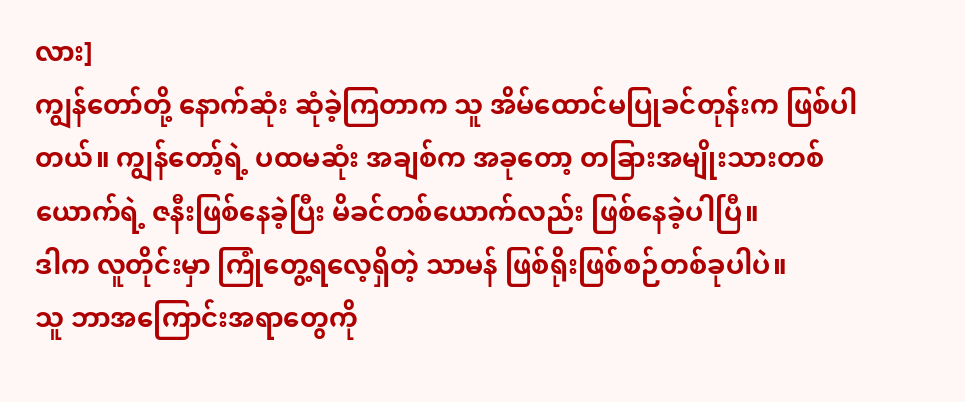လား]
ကျွန်တော်တို့ နောက်ဆုံး ဆုံခဲ့ကြတာက သူ အိမ်ထောင်မပြုခင်တုန်းက ဖြစ်ပါတယ်။ ကျွန်တော့်ရဲ့ ပထမဆုံး အချစ်က အခုတော့ တခြားအမျိုးသားတစ်ယောက်ရဲ့ ဇနီးဖြစ်နေခဲ့ပြီး မိခင်တစ်ယောက်လည်း ဖြစ်နေခဲ့ပါပြီ။
ဒါက လူတိုင်းမှာ ကြုံတွေ့ရလေ့ရှိတဲ့ သာမန် ဖြစ်ရိုးဖြစ်စဉ်တစ်ခုပါပဲ။
သူ ဘာအကြောင်းအရာတွေကို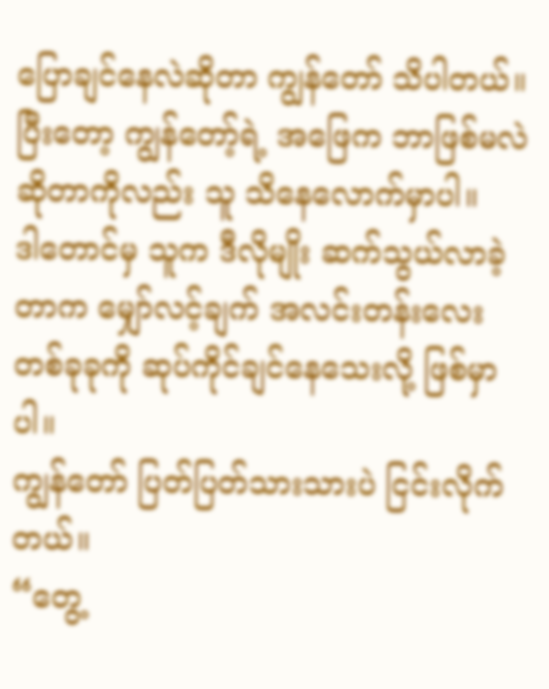ပြောချင်နေလဲဆိုတာ ကျွန်တော် သိပါတယ်။ ပြီးတော့ ကျွန်တော့်ရဲ့ အဖြေက ဘာဖြစ်မလဲဆိုတာကိုလည်း သူ သိနေလောက်မှာပါ။
ဒါတောင်မှ သူက ဒီလိုမျိုး ဆက်သွယ်လာခဲ့တာက မျှော်လင့်ချက် အလင်းတန်းလေး တစ်ခုခုကို ဆုပ်ကိုင်ချင်နေသေးလို့ ဖြစ်မှာပါ။
ကျွန်တော် ပြတ်ပြတ်သားသားပဲ ငြင်းလိုက်တယ်။
“တွေ့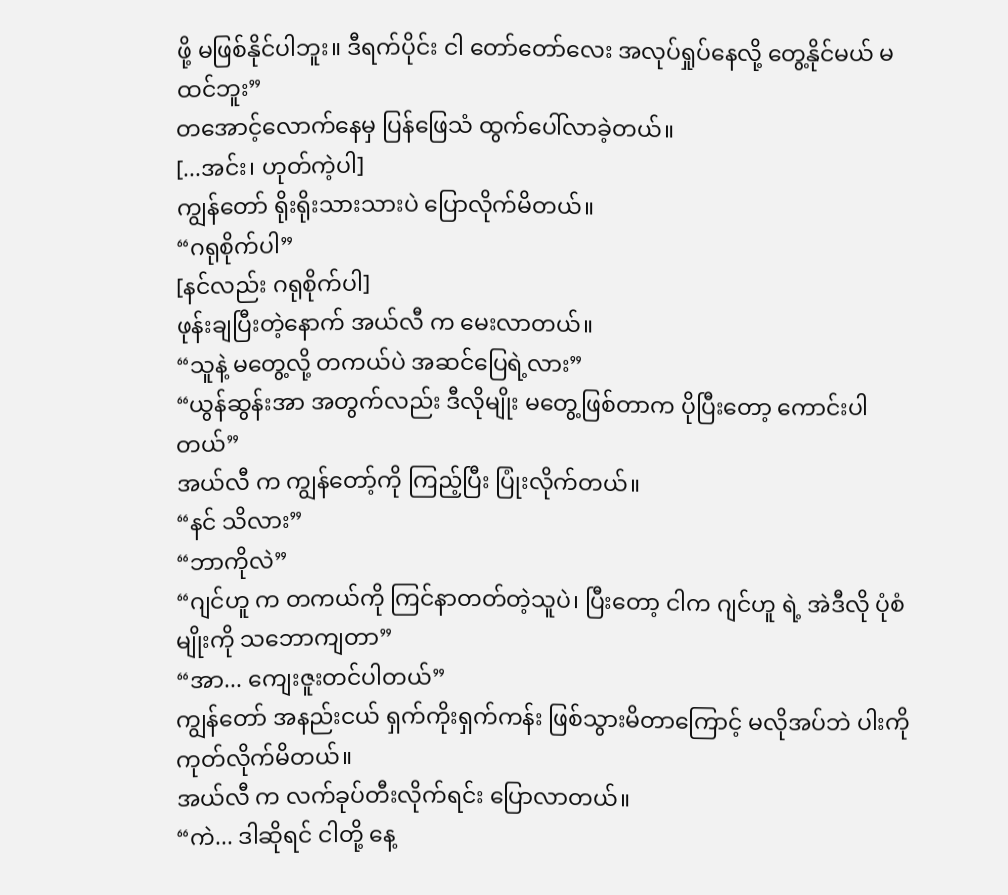ဖို့ မဖြစ်နိုင်ပါဘူး။ ဒီရက်ပိုင်း ငါ တော်တော်လေး အလုပ်ရှုပ်နေလို့ တွေ့နိုင်မယ် မထင်ဘူး”
တအောင့်လောက်နေမှ ပြန်ဖြေသံ ထွက်ပေါ်လာခဲ့တယ်။
[...အင်း၊ ဟုတ်ကဲ့ပါ]
ကျွန်တော် ရိုးရိုးသားသားပဲ ပြောလိုက်မိတယ်။
“ဂရုစိုက်ပါ”
[နင်လည်း ဂရုစိုက်ပါ]
ဖုန်းချပြီးတဲ့နောက် အယ်လီ က မေးလာတယ်။
“သူနဲ့ မတွေ့လို့ တကယ်ပဲ အဆင်ပြေရဲ့လား”
“ယွန်ဆွန်းအာ အတွက်လည်း ဒီလိုမျိုး မတွေ့ဖြစ်တာက ပိုပြီးတော့ ကောင်းပါတယ်”
အယ်လီ က ကျွန်တော့်ကို ကြည့်ပြီး ပြုံးလိုက်တယ်။
“နင် သိလား”
“ဘာကိုလဲ”
“ဂျင်ဟူ က တကယ်ကို ကြင်နာတတ်တဲ့သူပဲ၊ ပြီးတော့ ငါက ဂျင်ဟူ ရဲ့ အဲဒီလို ပုံစံမျိုးကို သဘောကျတာ”
“အာ... ကျေးဇူးတင်ပါတယ်”
ကျွန်တော် အနည်းငယ် ရှက်ကိုးရှက်ကန်း ဖြစ်သွားမိတာကြောင့် မလိုအပ်ဘဲ ပါးကို ကုတ်လိုက်မိတယ်။
အယ်လီ က လက်ခုပ်တီးလိုက်ရင်း ပြောလာတယ်။
“ကဲ... ဒါဆိုရင် ငါတို့ နေ့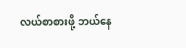လယ်စာစားဖို့ ဘယ်နေ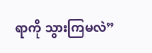ရာကို သွားကြမလဲ”